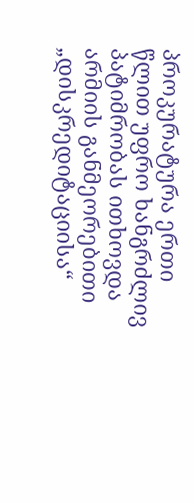პროკურატურა ერთი წლით უფრო ხანგრძლივ პატიმრობას ითხოვდა არმიის განმეორებითი „დისკრედიტაციისა“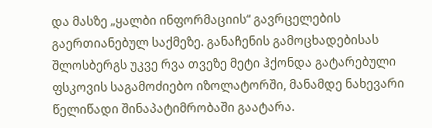და მასზე „ყალბი ინფორმაციის“ გავრცელების გაერთიანებულ საქმეზე. განაჩენის გამოცხადებისას შლოსბერგს უკვე რვა თვეზე მეტი ჰქონდა გატარებული ფსკოვის საგამოძიებო იზოლატორში, მანამდე ნახევარი წელიწადი შინაპატიმრობაში გაატარა.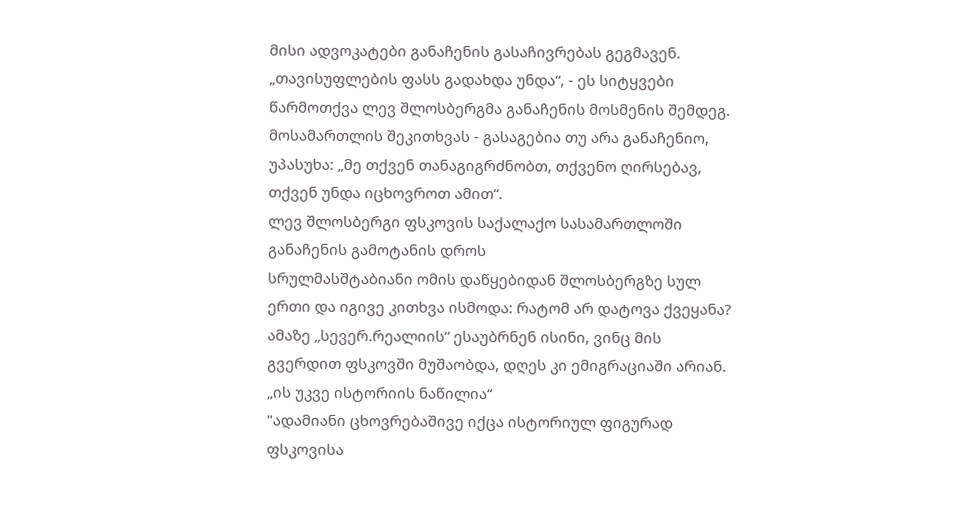მისი ადვოკატები განაჩენის გასაჩივრებას გეგმავენ.
„თავისუფლების ფასს გადახდა უნდა“, - ეს სიტყვები წარმოთქვა ლევ შლოსბერგმა განაჩენის მოსმენის შემდეგ. მოსამართლის შეკითხვას - გასაგებია თუ არა განაჩენიო, უპასუხა: „მე თქვენ თანაგიგრძნობთ, თქვენო ღირსებავ, თქვენ უნდა იცხოვროთ ამით“.
ლევ შლოსბერგი ფსკოვის საქალაქო სასამართლოში განაჩენის გამოტანის დროს
სრულმასშტაბიანი ომის დაწყებიდან შლოსბერგზე სულ ერთი და იგივე კითხვა ისმოდა: რატომ არ დატოვა ქვეყანა? ამაზე „სევერ.რეალიის“ ესაუბრნენ ისინი, ვინც მის გვერდით ფსკოვში მუშაობდა, დღეს კი ემიგრაციაში არიან.
„ის უკვე ისტორიის ნაწილია“
"ადამიანი ცხოვრებაშივე იქცა ისტორიულ ფიგურად ფსკოვისა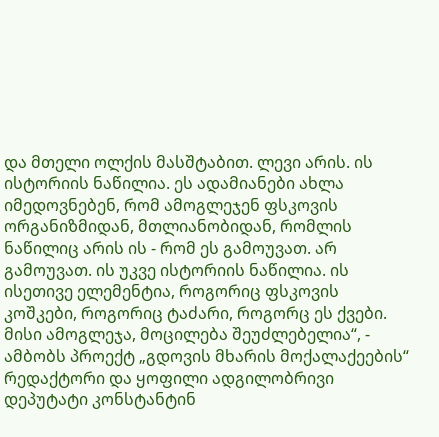და მთელი ოლქის მასშტაბით. ლევი არის. ის ისტორიის ნაწილია. ეს ადამიანები ახლა იმედოვნებენ, რომ ამოგლეჯენ ფსკოვის ორგანიზმიდან, მთლიანობიდან, რომლის ნაწილიც არის ის - რომ ეს გამოუვათ. არ გამოუვათ. ის უკვე ისტორიის ნაწილია. ის ისეთივე ელემენტია, როგორიც ფსკოვის კოშკები, როგორიც ტაძარი, როგორც ეს ქვები. მისი ამოგლეჯა, მოცილება შეუძლებელია“, - ამბობს პროექტ „გდოვის მხარის მოქალაქეების“ რედაქტორი და ყოფილი ადგილობრივი დეპუტატი კონსტანტინ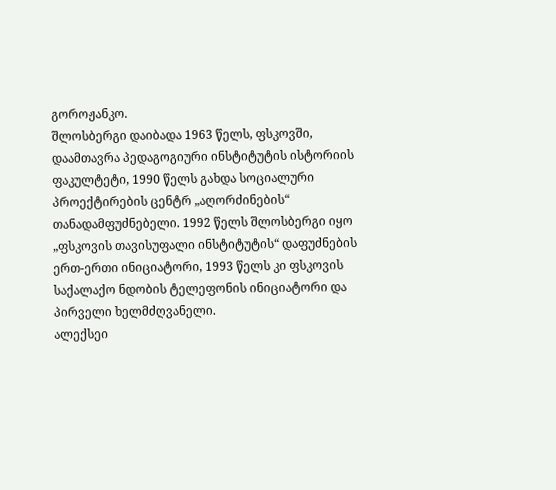გოროჟანკო.
შლოსბერგი დაიბადა 1963 წელს, ფსკოვში, დაამთავრა პედაგოგიური ინსტიტუტის ისტორიის ფაკულტეტი, 1990 წელს გახდა სოციალური პროექტირების ცენტრ „აღორძინების“ თანადამფუძნებელი. 1992 წელს შლოსბერგი იყო „ფსკოვის თავისუფალი ინსტიტუტის“ დაფუძნების ერთ-ერთი ინიციატორი, 1993 წელს კი ფსკოვის საქალაქო ნდობის ტელეფონის ინიციატორი და პირველი ხელმძღვანელი.
ალექსეი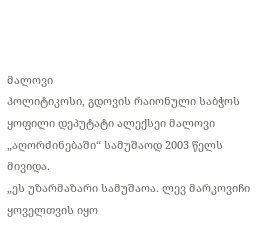მალოვი
პოლიტიკოსი, გდოვის რაიონული საბჭოს ყოფილი დეპუტატი ალექსეი მალოვი „აღორძინებაში“ სამუშაოდ 2003 წელს მივიდა.
„ეს უზარმაზარი სამუშაოა. ლევ მარკოვიჩი ყოველთვის იყო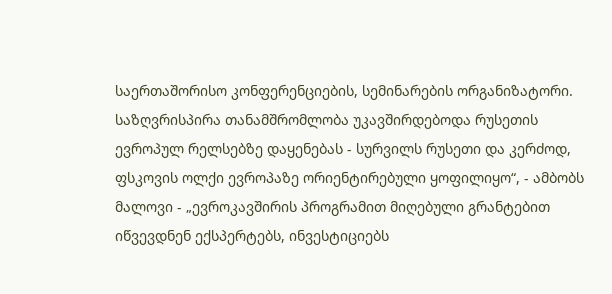საერთაშორისო კონფერენციების, სემინარების ორგანიზატორი. საზღვრისპირა თანამშრომლობა უკავშირდებოდა რუსეთის ევროპულ რელსებზე დაყენებას - სურვილს რუსეთი და კერძოდ, ფსკოვის ოლქი ევროპაზე ორიენტირებული ყოფილიყო“, - ამბობს მალოვი - „ევროკავშირის პროგრამით მიღებული გრანტებით იწვევდნენ ექსპერტებს, ინვესტიციებს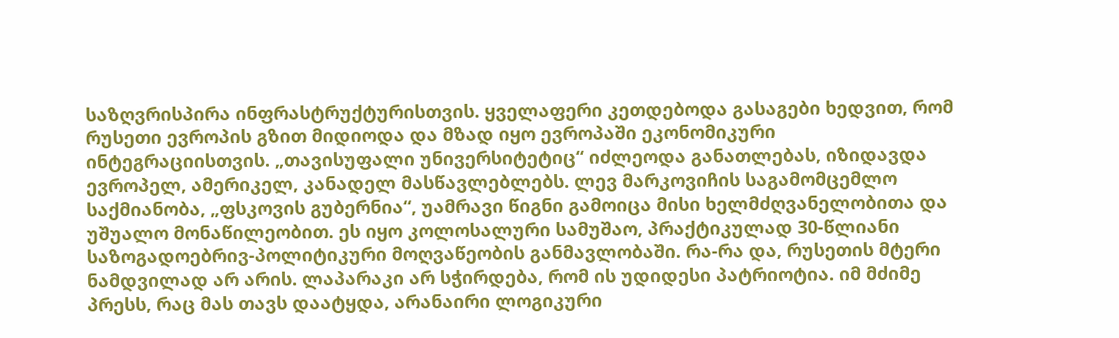საზღვრისპირა ინფრასტრუქტურისთვის. ყველაფერი კეთდებოდა გასაგები ხედვით, რომ რუსეთი ევროპის გზით მიდიოდა და მზად იყო ევროპაში ეკონომიკური ინტეგრაციისთვის. „თავისუფალი უნივერსიტეტიც“ იძლეოდა განათლებას, იზიდავდა ევროპელ, ამერიკელ, კანადელ მასწავლებლებს. ლევ მარკოვიჩის საგამომცემლო საქმიანობა, „ფსკოვის გუბერნია“, უამრავი წიგნი გამოიცა მისი ხელმძღვანელობითა და უშუალო მონაწილეობით. ეს იყო კოლოსალური სამუშაო, პრაქტიკულად 30-წლიანი საზოგადოებრივ-პოლიტიკური მოღვაწეობის განმავლობაში. რა-რა და, რუსეთის მტერი ნამდვილად არ არის. ლაპარაკი არ სჭირდება, რომ ის უდიდესი პატრიოტია. იმ მძიმე პრესს, რაც მას თავს დაატყდა, არანაირი ლოგიკური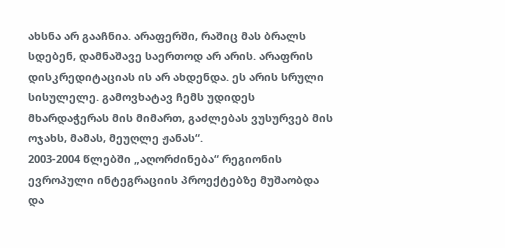ახსნა არ გააჩნია. არაფერში, რაშიც მას ბრალს სდებენ, დამნაშავე საერთოდ არ არის. არაფრის დისკრედიტაციას ის არ ახდენდა. ეს არის სრული სისულელე. გამოვხატავ ჩემს უდიდეს მხარდაჭერას მის მიმართ, გაძლებას ვუსურვებ მის ოჯახს, მამას, მეუღლე ჟანას“.
2003-2004 წლებში „აღორძინება“ რეგიონის ევროპული ინტეგრაციის პროექტებზე მუშაობდა და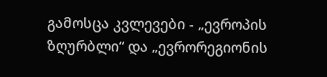გამოსცა კვლევები - „ევროპის ზღურბლი“ და „ევრორეგიონის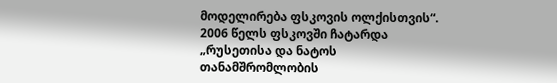მოდელირება ფსკოვის ოლქისთვის“. 2006 წელს ფსკოვში ჩატარდა „რუსეთისა და ნატოს თანამშრომლობის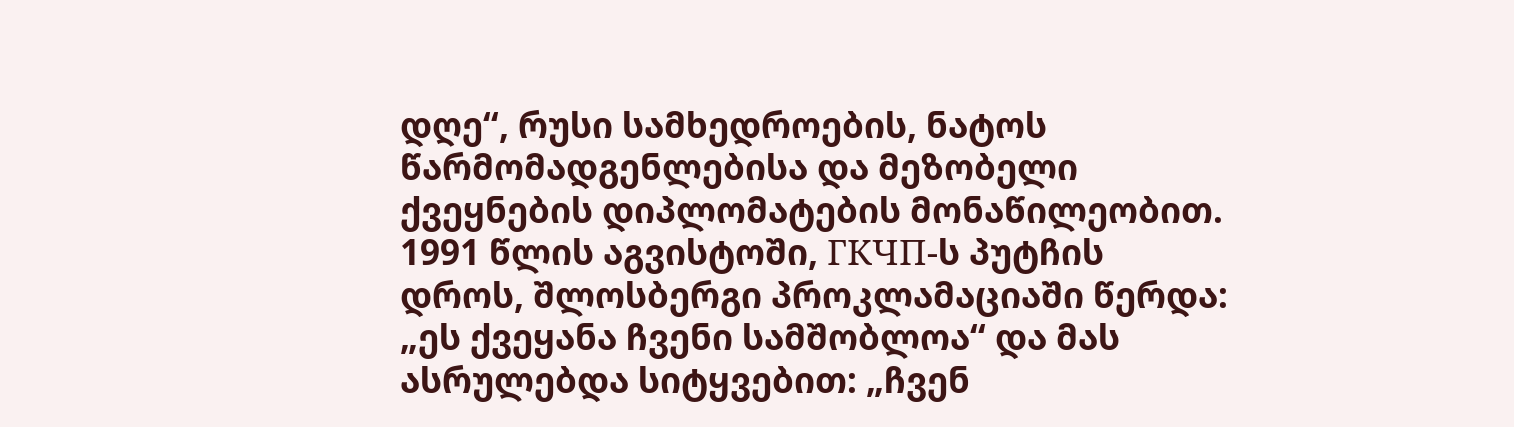დღე“, რუსი სამხედროების, ნატოს წარმომადგენლებისა და მეზობელი ქვეყნების დიპლომატების მონაწილეობით.
1991 წლის აგვისტოში, ГКЧП-ს პუტჩის დროს, შლოსბერგი პროკლამაციაში წერდა: „ეს ქვეყანა ჩვენი სამშობლოა“ და მას ასრულებდა სიტყვებით: „ჩვენ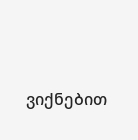ვიქნებით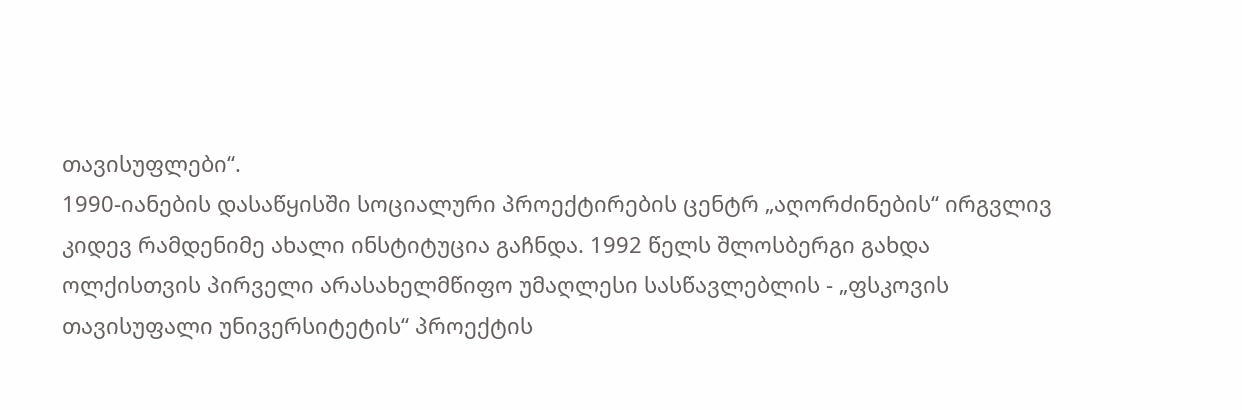თავისუფლები“.
1990-იანების დასაწყისში სოციალური პროექტირების ცენტრ „აღორძინების“ ირგვლივ კიდევ რამდენიმე ახალი ინსტიტუცია გაჩნდა. 1992 წელს შლოსბერგი გახდა ოლქისთვის პირველი არასახელმწიფო უმაღლესი სასწავლებლის - „ფსკოვის თავისუფალი უნივერსიტეტის“ პროექტის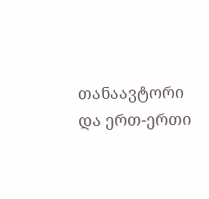თანაავტორი და ერთ-ერთი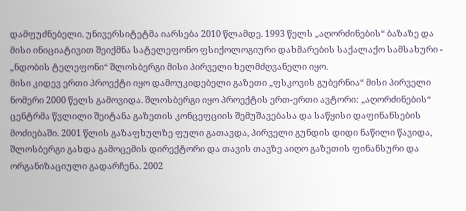დამფუძნებელი. უნივერსიტეტმა იარსება 2010 წლამდე. 1993 წელს „აღორძინების“ ბაზაზე და მისი ინიციატივით შეიქმნა სატელეფონო ფსიქოლოგიური დახმარების საქალაქო სამსახური - „ნდობის ტელეფონი“ შლოსბერგი მისი პირველი ხელმძღვანელი იყო.
მისი კიდევ ერთი პროექტი იყო დამოუკიდებელი გაზეთი „ფსკოვის გუბერნია“ მისი პირველი ნომერი 2000 წელს გამოვიდა. შლოსბერგი იყო პროექტის ერთ-ერთი ავტორი: „აღორძინების“ ცენტრმა წვლილი შეიტანა გაზეთის კონცეფციის შემუშავებასა და საწყისი დაფინანსების მოძიებაში. 2001 წლის გაზაფხულზე ფული გათავდა, პირველი გუნდის დიდი ნაწილი წავიდა, შლოსბერგი გახდა გამოცემის დირექტორი და თავის თავზე აიღო გაზეთის ფინანსური და ორგანიზაციული გადარჩენა. 2002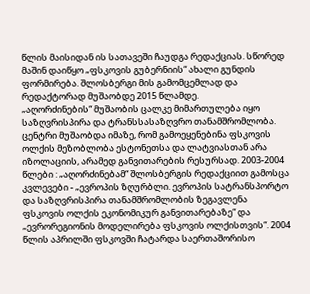წლის მაისიდან ის სათავეში ჩაუდგა რედაქციას. სწორედ მაშინ დაიწყო „ფსკოვის გუბერნიის“ ახალი გუნდის ფორმირება. შლოსბერგი მის გამომცემლად და რედაქტორად მუშაობდე 2015 წლამდე.
„აღორძინების“ მუშაობის ცალკე მიმართულება იყო საზღვრისპირა და ტრანსსასაზღვრო თანამშრომლობა. ცენტრი მუშაობდა იმაზე, რომ გამოეყენებინა ფსკოვის ოლქის მეზობლობა ესტონეთსა და ლატვიასთან არა იზოლაციის, არამედ განვითარების რესურსად. 2003-2004 წლები : „აღორძინებამ“ შლოსბერგის რედაქციით გამოსცა კვლევები - „ევროპის ზღურბლი. ევროპის სატრანსპორტო და საზღვრისპირა თანამშრომლობის ზეგავლენა ფსკოვის ოლქის ეკონომიკურ განვითარებაზე“ და „ევრორეგიონის მოდელირება ფსკოვის ოლქისთვის“. 2004 წლის აპრილში ფსკოვში ჩატარდა საერთაშორისო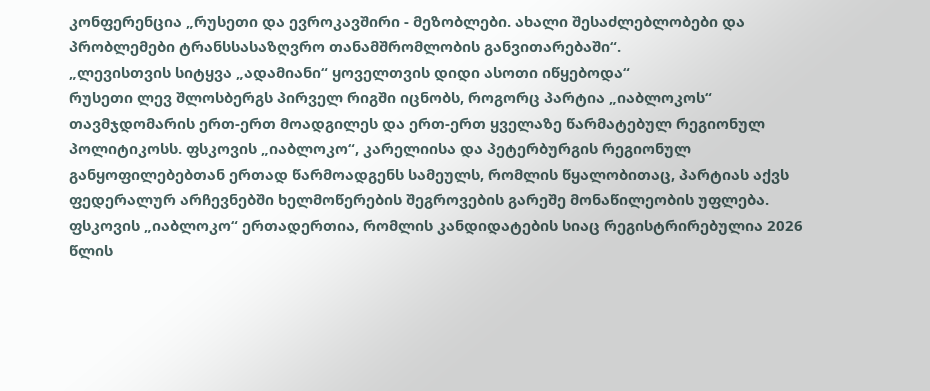კონფერენცია „რუსეთი და ევროკავშირი - მეზობლები. ახალი შესაძლებლობები და პრობლემები ტრანსსასაზღვრო თანამშრომლობის განვითარებაში“.
„ლევისთვის სიტყვა „ადამიანი“ ყოველთვის დიდი ასოთი იწყებოდა“
რუსეთი ლევ შლოსბერგს პირველ რიგში იცნობს, როგორც პარტია „იაბლოკოს“ თავმჯდომარის ერთ-ერთ მოადგილეს და ერთ-ერთ ყველაზე წარმატებულ რეგიონულ პოლიტიკოსს. ფსკოვის „იაბლოკო“, კარელიისა და პეტერბურგის რეგიონულ განყოფილებებთან ერთად წარმოადგენს სამეულს, რომლის წყალობითაც, პარტიას აქვს ფედერალურ არჩევნებში ხელმოწერების შეგროვების გარეშე მონაწილეობის უფლება. ფსკოვის „იაბლოკო“ ერთადერთია, რომლის კანდიდატების სიაც რეგისტრირებულია 2026 წლის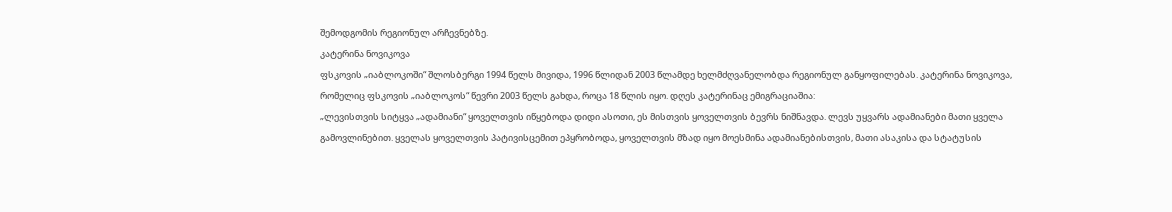შემოდგომის რეგიონულ არჩევნებზე.
კატერინა ნოვიკოვა
ფსკოვის „იაბლოკოში“ შლოსბერგი 1994 წელს მივიდა, 1996 წლიდან 2003 წლამდე ხელმძღვანელობდა რეგიონულ განყოფილებას. კატერინა ნოვიკოვა, რომელიც ფსკოვის „იაბლოკოს“ წევრი 2003 წელს გახდა, როცა 18 წლის იყო. დღეს კატერინაც ემიგრაციაშია:
„ლევისთვის სიტყვა „ადამიანი“ ყოველთვის იწყებოდა დიდი ასოთი, ეს მისთვის ყოველთვის ბევრს ნიშნავდა. ლევს უყვარს ადამიანები მათი ყველა გამოვლინებით. ყველას ყოველთვის პატივისცემით ეპყრობოდა, ყოველთვის მზად იყო მოესმინა ადამიანებისთვის, მათი ასაკისა და სტატუსის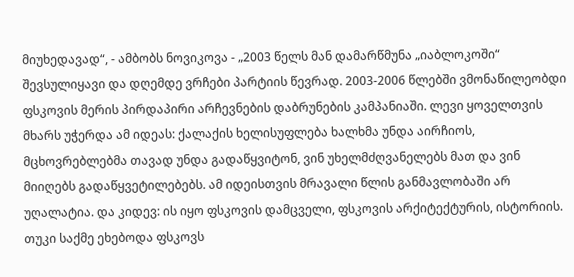მიუხედავად“, - ამბობს ნოვიკოვა - „2003 წელს მან დამარწმუნა „იაბლოკოში“ შევსულიყავი და დღემდე ვრჩები პარტიის წევრად. 2003-2006 წლებში ვმონაწილეობდი ფსკოვის მერის პირდაპირი არჩევნების დაბრუნების კამპანიაში. ლევი ყოველთვის მხარს უჭერდა ამ იდეას: ქალაქის ხელისუფლება ხალხმა უნდა აირჩიოს, მცხოვრებლებმა თავად უნდა გადაწყვიტონ, ვინ უხელმძღვანელებს მათ და ვინ მიიღებს გადაწყვეტილებებს. ამ იდეისთვის მრავალი წლის განმავლობაში არ უღალატია. და კიდევ: ის იყო ფსკოვის დამცველი, ფსკოვის არქიტექტურის, ისტორიის. თუკი საქმე ეხებოდა ფსკოვს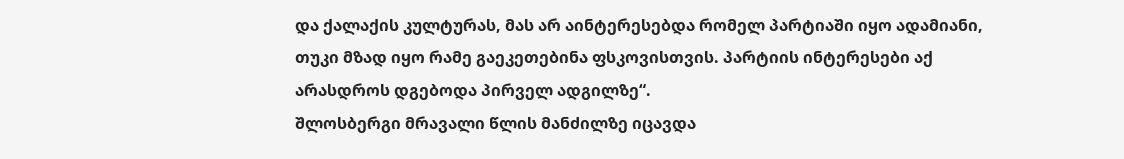და ქალაქის კულტურას, მას არ აინტერესებდა რომელ პარტიაში იყო ადამიანი, თუკი მზად იყო რამე გაეკეთებინა ფსკოვისთვის. პარტიის ინტერესები აქ არასდროს დგებოდა პირველ ადგილზე“.
შლოსბერგი მრავალი წლის მანძილზე იცავდა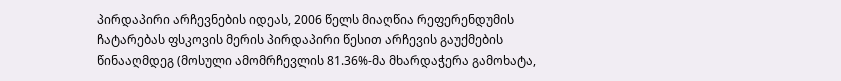პირდაპირი არჩევნების იდეას, 2006 წელს მიაღწია რეფერენდუმის ჩატარებას ფსკოვის მერის პირდაპირი წესით არჩევის გაუქმების წინააღმდეგ (მოსული ამომრჩევლის 81.36%-მა მხარდაჭერა გამოხატა,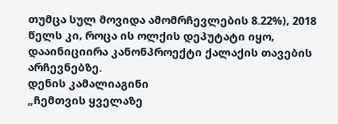თუმცა სულ მოვიდა ამომრჩევლების 8.22%), 2018 წელს კი, როცა ის ოლქის დეპუტატი იყო, დააინიციირა კანონპროექტი ქალაქის თავების არჩევნებზე.
დენის კამალიაგინი
„ჩემთვის ყველაზე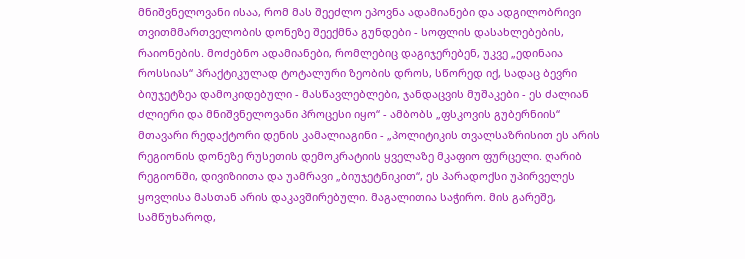მნიშვნელოვანი ისაა, რომ მას შეეძლო ეპოვნა ადამიანები და ადგილობრივი თვითმმართველობის დონეზე შეექმნა გუნდები - სოფლის დასახლებების, რაიონების. მოძებნო ადამიანები, რომლებიც დაგიჯერებენ, უკვე „ედინაია როსსიას“ პრაქტიკულად ტოტალური ზეობის დროს, სწორედ იქ, სადაც ბევრი ბიუჯეტზეა დამოკიდებული - მასწავლებლები, ჯანდაცვის მუშაკები - ეს ძალიან ძლიერი და მნიშვნელოვანი პროცესი იყო“ - ამბობს „ფსკოვის გუბერნიის“ მთავარი რედაქტორი დენის კამალიაგინი - „პოლიტიკის თვალსაზრისით ეს არის რეგიონის დონეზე რუსეთის დემოკრატიის ყველაზე მკაფიო ფურცელი. ღარიბ რეგიონში, დივიზიითა და უამრავი „ბიუჯეტნიკით“, ეს პარადოქსი უპირველეს ყოვლისა მასთან არის დაკავშირებული. მაგალითია საჭირო. მის გარეშე, სამწუხაროდ,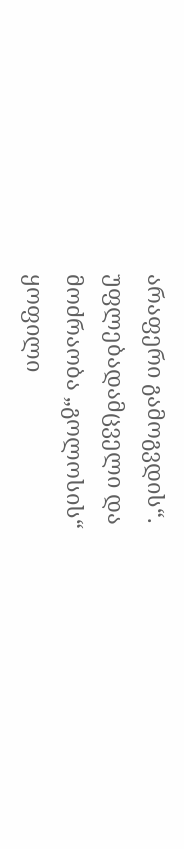არაფერი გამოგვდის“.
უფლებადამცველი და მოძრაობა „გოლოსის“ ყოფილი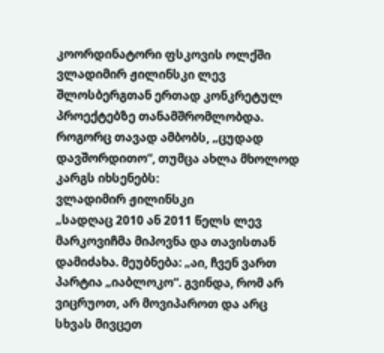კოორდინატორი ფსკოვის ოლქში ვლადიმირ ჟილინსკი ლევ შლოსბერგთან ერთად კონკრეტულ პროექტებზე თანამშრომლობდა. როგორც თავად ამბობს, „ცუდად დავშორდითო“, თუმცა ახლა მხოლოდ კარგს იხსენებს:
ვლადიმირ ჟილინსკი
„სადღაც 2010 ან 2011 წელს ლევ მარკოვიჩმა მიპოვნა და თავისთან დამიძახა. მეუბნება: „აი, ჩვენ ვართ პარტია „იაბლოკო“. გვინდა, რომ არ ვიცრუოთ, არ მოვიპაროთ და არც სხვას მივცეთ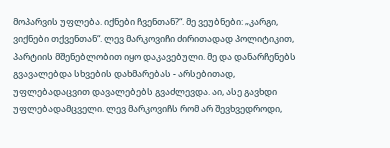მოპარვის უფლება. იქნები ჩვენთან?“. მე ვეუბნები: „კარგი, ვიქნები თქვენთან“. ლევ მარკოვიჩი ძირითადად პოლიტიკით, პარტიის მშენებლობით იყო დაკავებული. მე და დანარჩენებს გვავალებდა სხვების დახმარებას - არსებითად, უფლებადაცვით დავალებებს გვაძლევდა. აი, ასე გავხდი უფლებადამცველი. ლევ მარკოვიჩს რომ არ შევხვედროდი,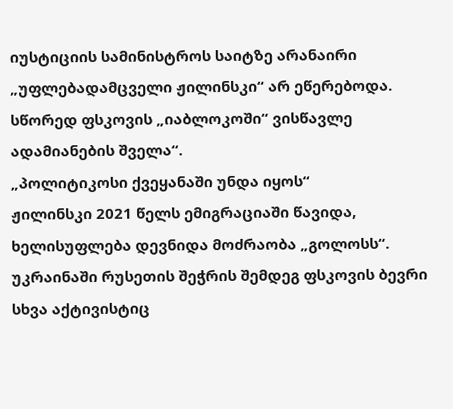იუსტიციის სამინისტროს საიტზე არანაირი „უფლებადამცველი ჟილინსკი“ არ ეწერებოდა. სწორედ ფსკოვის „იაბლოკოში“ ვისწავლე ადამიანების შველა“.
„პოლიტიკოსი ქვეყანაში უნდა იყოს“
ჟილინსკი 2021 წელს ემიგრაციაში წავიდა, ხელისუფლება დევნიდა მოძრაობა „გოლოსს“. უკრაინაში რუსეთის შეჭრის შემდეგ ფსკოვის ბევრი სხვა აქტივისტიც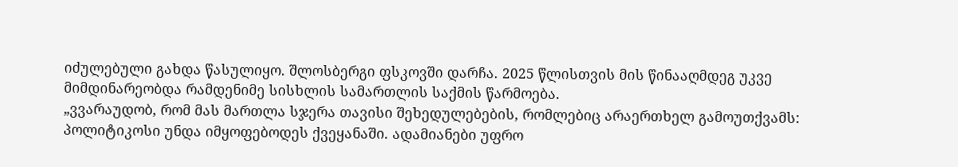იძულებული გახდა წასულიყო. შლოსბერგი ფსკოვში დარჩა. 2025 წლისთვის მის წინააღმდეგ უკვე მიმდინარეობდა რამდენიმე სისხლის სამართლის საქმის წარმოება.
„ვვარაუდობ, რომ მას მართლა სჯერა თავისი შეხედულებების, რომლებიც არაერთხელ გამოუთქვამს: პოლიტიკოსი უნდა იმყოფებოდეს ქვეყანაში. ადამიანები უფრო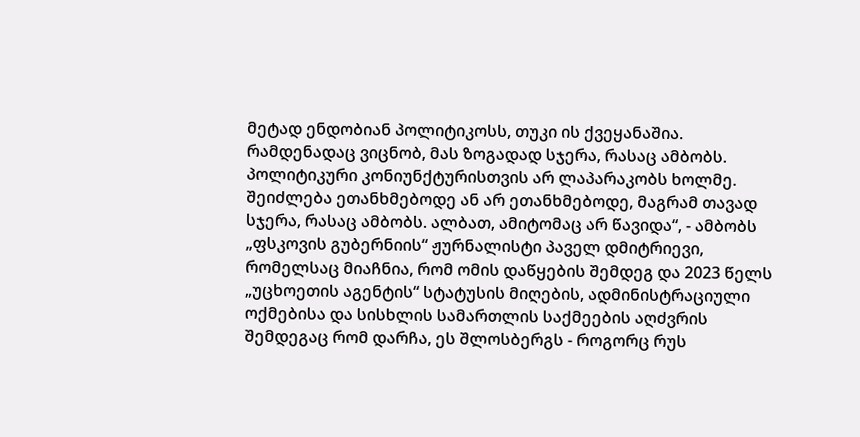მეტად ენდობიან პოლიტიკოსს, თუკი ის ქვეყანაშია. რამდენადაც ვიცნობ, მას ზოგადად სჯერა, რასაც ამბობს. პოლიტიკური კონიუნქტურისთვის არ ლაპარაკობს ხოლმე. შეიძლება ეთანხმებოდე ან არ ეთანხმებოდე, მაგრამ თავად სჯერა, რასაც ამბობს. ალბათ, ამიტომაც არ წავიდა“, - ამბობს „ფსკოვის გუბერნიის“ ჟურნალისტი პაველ დმიტრიევი, რომელსაც მიაჩნია, რომ ომის დაწყების შემდეგ და 2023 წელს „უცხოეთის აგენტის“ სტატუსის მიღების, ადმინისტრაციული ოქმებისა და სისხლის სამართლის საქმეების აღძვრის შემდეგაც რომ დარჩა, ეს შლოსბერგს - როგორც რუს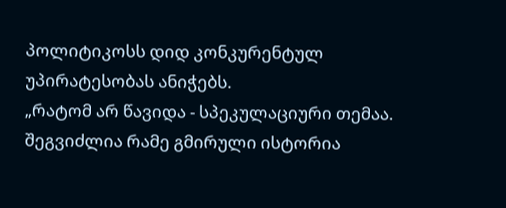პოლიტიკოსს დიდ კონკურენტულ უპირატესობას ანიჭებს.
„რატომ არ წავიდა - სპეკულაციური თემაა. შეგვიძლია რამე გმირული ისტორია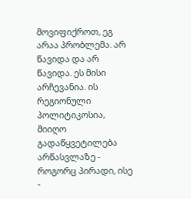მოვიფიქროთ, ეგ არაა პრობლემა. არ წავიდა და არ წავიდა. ეს მისი არჩევანია. ის რეგიონული პოლიტიკოსია, მიიღო გადაწყვეტილება არწასვლაზე - როგორც პირადი, ისე -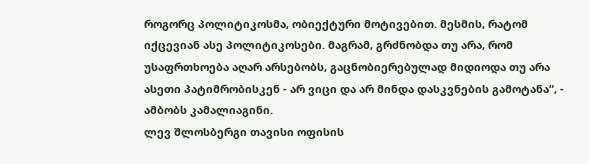როგორც პოლიტიკოსმა, ობიექტური მოტივებით. მესმის, რატომ იქცევიან ასე პოლიტიკოსები. მაგრამ, გრძნობდა თუ არა, რომ უსაფრთხოება აღარ არსებობს, გაცნობიერებულად მიდიოდა თუ არა ასეთი პატიმრობისკენ - არ ვიცი და არ მინდა დასკვნების გამოტანა“, - ამბობს კამალიაგინი.
ლევ შლოსბერგი თავისი ოფისის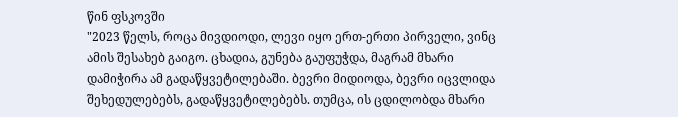წინ ფსკოვში
"2023 წელს, როცა მივდიოდი, ლევი იყო ერთ-ერთი პირველი, ვინც ამის შესახებ გაიგო. ცხადია, გუნება გაუფუჭდა, მაგრამ მხარი დამიჭირა ამ გადაწყვეტილებაში. ბევრი მიდიოდა, ბევრი იცვლიდა შეხედულებებს, გადაწყვეტილებებს. თუმცა, ის ცდილობდა მხარი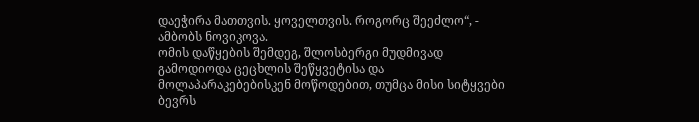დაეჭირა მათთვის. ყოველთვის. როგორც შეეძლო“, - ამბობს ნოვიკოვა.
ომის დაწყების შემდეგ, შლოსბერგი მუდმივად გამოდიოდა ცეცხლის შეწყვეტისა და მოლაპარაკებებისკენ მოწოდებით, თუმცა მისი სიტყვები ბევრს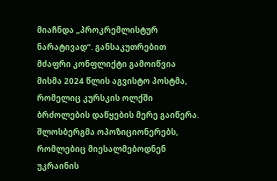მიაჩნდა „პროკრემლისტურ ნარატივად“. განსაკუთრებით მძაფრი კონფლიქტი გამოიწვია მისმა 2024 წლის აგვისტო პოსტმა, რომელიც კურსკის ოლქში ბრძოლების დაწყების მერე გაიწერა. შლოსბერგმა ოპოზიციონერებს, რომლებიც მიესალმებოდნენ უკრაინის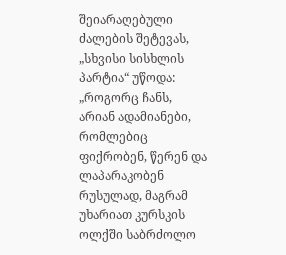შეიარაღებული ძალების შეტევას, „სხვისი სისხლის პარტია“ უწოდა: „როგორც ჩანს, არიან ადამიანები, რომლებიც ფიქრობენ, წერენ და ლაპარაკობენ რუსულად, მაგრამ უხარიათ კურსკის ოლქში საბრძოლო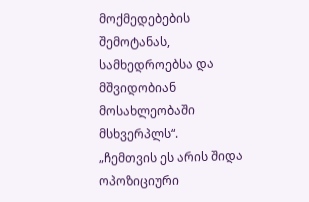მოქმედებების შემოტანას, სამხედროებსა და მშვიდობიან მოსახლეობაში მსხვერპლს“.
„ჩემთვის ეს არის შიდა ოპოზიციური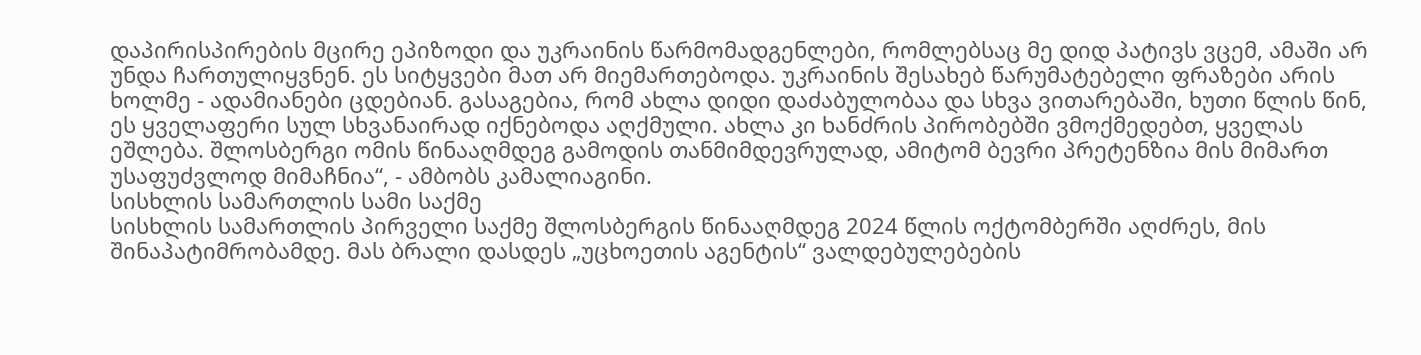დაპირისპირების მცირე ეპიზოდი და უკრაინის წარმომადგენლები, რომლებსაც მე დიდ პატივს ვცემ, ამაში არ უნდა ჩართულიყვნენ. ეს სიტყვები მათ არ მიემართებოდა. უკრაინის შესახებ წარუმატებელი ფრაზები არის ხოლმე - ადამიანები ცდებიან. გასაგებია, რომ ახლა დიდი დაძაბულობაა და სხვა ვითარებაში, ხუთი წლის წინ, ეს ყველაფერი სულ სხვანაირად იქნებოდა აღქმული. ახლა კი ხანძრის პირობებში ვმოქმედებთ, ყველას ეშლება. შლოსბერგი ომის წინააღმდეგ გამოდის თანმიმდევრულად, ამიტომ ბევრი პრეტენზია მის მიმართ უსაფუძვლოდ მიმაჩნია“, - ამბობს კამალიაგინი.
სისხლის სამართლის სამი საქმე
სისხლის სამართლის პირველი საქმე შლოსბერგის წინააღმდეგ 2024 წლის ოქტომბერში აღძრეს, მის შინაპატიმრობამდე. მას ბრალი დასდეს „უცხოეთის აგენტის“ ვალდებულებების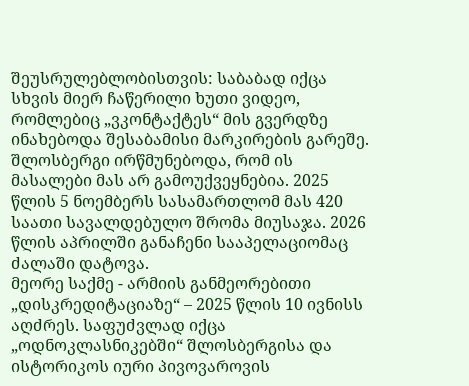შეუსრულებლობისთვის: საბაბად იქცა სხვის მიერ ჩაწერილი ხუთი ვიდეო, რომლებიც „ვკონტაქტეს“ მის გვერდზე ინახებოდა შესაბამისი მარკირების გარეშე. შლოსბერგი ირწმუნებოდა, რომ ის მასალები მას არ გამოუქვეყნებია. 2025 წლის 5 ნოემბერს სასამართლომ მას 420 საათი სავალდებულო შრომა მიუსაჯა. 2026 წლის აპრილში განაჩენი სააპელაციომაც ძალაში დატოვა.
მეორე საქმე - არმიის განმეორებითი „დისკრედიტაციაზე“ – 2025 წლის 10 ივნისს აღძრეს. საფუძვლად იქცა „ოდნოკლასნიკებში“ შლოსბერგისა და ისტორიკოს იური პივოვაროვის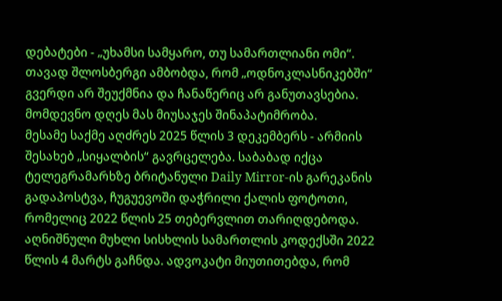დებატები - „უხამსი სამყარო, თუ სამართლიანი ომი“. თავად შლოსბერგი ამბობდა, რომ „ოდნოკლასნიკებში“ გვერდი არ შეუქმნია და ჩანაწერიც არ განუთავსებია. მომდევნო დღეს მას მიუსაჯეს შინაპატიმრობა.
მესამე საქმე აღძრეს 2025 წლის 3 დეკემბერს - არმიის შესახებ „სიყალბის“ გავრცელება. საბაბად იქცა ტელეგრამარხზე ბრიტანული Daily Mirror-ის გარეკანის გადაპოსტვა, ჩუგუევოში დაჭრილი ქალის ფოტოთი, რომელიც 2022 წლის 25 თებერვლით თარიღდებოდა. აღნიშნული მუხლი სისხლის სამართლის კოდექსში 2022 წლის 4 მარტს გაჩნდა. ადვოკატი მიუთითებდა, რომ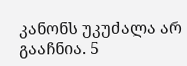კანონს უკუძალა არ გააჩნია. 5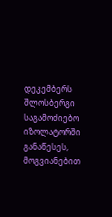დეკემბერს შლოსბერგი საგამოძიებო იზოლატორში განაწესეს, მოგვიანებით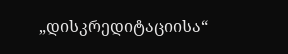„დისკრედიტაციისა“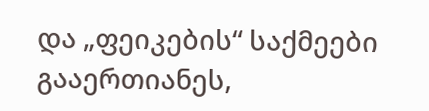და „ფეიკების“ საქმეები გააერთიანეს,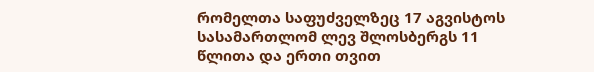რომელთა საფუძველზეც 17 აგვისტოს სასამართლომ ლევ შლოსბერგს 11 წლითა და ერთი თვით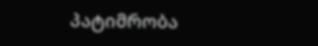პატიმრობა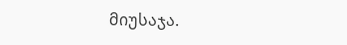მიუსაჯა.